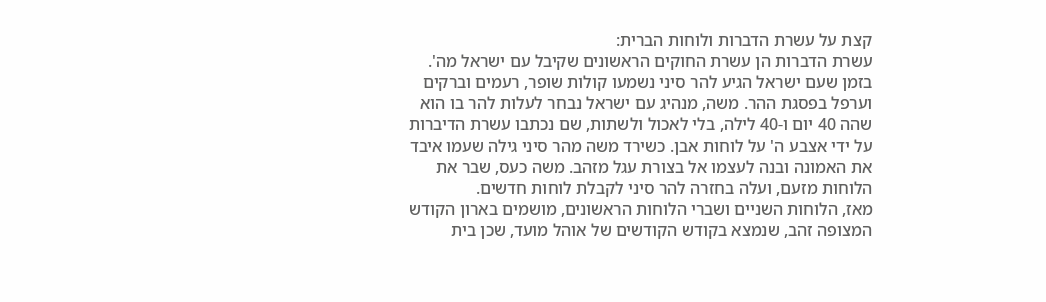קצת על עשרת הדברות ולוחות הברית:
עשרת הדברות הן עשרת החוקים הראשונים שקיבל עם ישראל מה'. בזמן שעם ישראל הגיע להר סיני נשמעו קולות שופר, רעמים וברקים וערפל בפסגת ההר. משה, מנהיג עם ישראל נבחר לעלות להר בו הוא שהה 40 יום ו-40 לילה, בלי לאכול ולשתות, שם נכתבו עשרת הדיברות על ידי אצבע ה' על לוחות אבן. כשירד משה מהר סיני גילה שעמו איבד את האמונה ובנה לעצמו אל בצורת עגל מזהב. משה כעס, שבר את הלוחות מזעם, ועלה בחזרה להר סיני לקבלת לוחות חדשים.
מאז, הלוחות השניים ושברי הלוחות הראשונים, מושמים בארון הקודש המצופה זהב, שנמצא בקודש הקודשים של אוהל מועד, שכן בית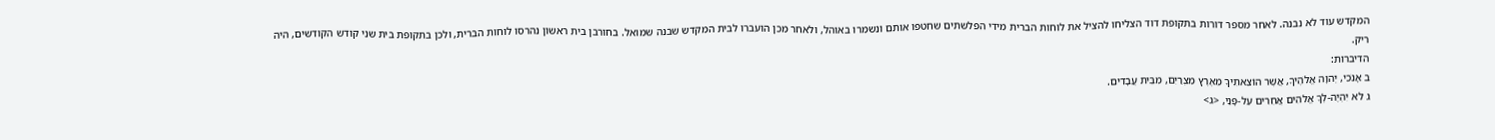המקדש עוד לא נבנה. לאחר מספר דורות בתקופת דוד הצליחו להציל את לוחות הברית מידי הפלשתים שחטפו אותם ונשמרו באוהל, ולאחר מכן הועברו לבית המקדש שבנה שמואל. בחורבן בית ראשון נהרסו לוחות הברית, ולכן בתקופת בית שני קודש הקודשים, היה ריק.
הדיברות:
ב אָנֹכִי, יְהוָה אֱלֹהֶיךָ, אֲשֶׁר הוֹצֵאתִיךָ מֵאֶרֶץ מִצְרַיִם, מִבֵּית עֲבָדִים.
ג לֹא יִהְיֶה-לְךָ אֱלֹהִים אֲחֵרִים עַל-פָּנַי, <ג>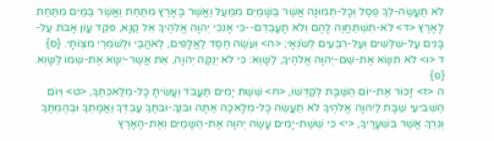לֹא תַעֲשֶׂה-לְךָ פֶסֶל וְכָל-תְּמוּנָה אֲשֶׁר בַּשָּׁמַיִם מִמַּעַל וַאֲשֶׁר בָּאָרֶץ מִתַּחַת וַאֲשֶׁר בַּמַּיִם מִתַּחַת לָאָרֶץ <ד> לֹא-תִשְׁתַּחֲוֶה לָהֶם וְלֹא תָעָבְדֵם--כִּי אָנֹכִי יְהוָה אֱלֹהֶיךָ אֵל קַנָּא, פֹּקֵד עֲוֹן אָבֹת עַל-בָּנִים עַל-שִׁלֵּשִׁים וְעַל-רִבֵּעִים לְשֹׂנְאָי; <ה> וְעֹשֶׂה חֶסֶד לַאֲלָפִים, לְאֹהֲבַי וּלְשֹׁמְרֵי מִצְוֹתָי. {ס}
ד <ו> לֹא תִשָּׂא אֶת-שֵׁם-יְהוָה אֱלֹהֶיךָ, לַשָּׁוְא: כִּי לֹא יְנַקֶּה יְהוָה, אֵת אֲשֶׁר-יִשָּׂא אֶת-שְׁמוֹ לַשָּׁוְא. {פ}
ה <ז> זָכוֹר אֶת-יוֹם הַשַּׁבָּת לְקַדְּשׁוֹ, <ח> שֵׁשֶׁת יָמִים תַּעֲבֹד וְעָשִׂיתָ כָל-מְלַאכְתֶּךָ, <ט> וְיוֹם הַשְּׁבִיעִי שַׁבָּת לַיהוָה אֱלֹהֶיךָ לֹא תַעֲשֶׂה כָל-מְלָאכָה אַתָּה וּבִנְךָ-וּבִתֶּךָ עַבְדְּךָ וַאֲמָתְךָ וּבְהֶמְתֶּךָ וְגֵרְךָ אֲשֶׁר בִּשְׁעָרֶיךָ, <י> כִּי שֵׁשֶׁת-יָמִים עָשָׂה יְהוָה אֶת-הַשָּׁמַיִם וְאֶת-הָאָרֶץ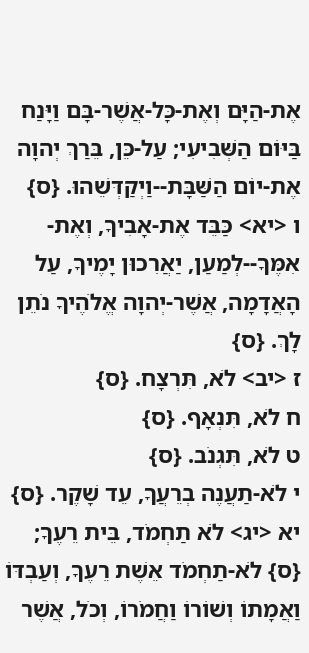אֶת-הַיָּם וְאֶת-כָּל-אֲשֶׁר-בָּם וַיָּנַח בַּיּוֹם הַשְּׁבִיעִי; עַל-כֵּן, בֵּרַךְ יְהוָה אֶת-יוֹם הַשַּׁבָּת--וַיְקַדְּשֵׁהוּ. {ס}
ו <יא> כַּבֵּד אֶת-אָבִיךָ, וְאֶת-אִמֶּךָ--לְמַעַן, יַאֲרִכוּן יָמֶיךָ, עַל הָאֲדָמָה, אֲשֶׁר-יְהוָה אֱלֹהֶיךָ נֹתֵן לָךְ. {ס}
ז <יב> לֹא, תִּרְצָח. {ס}
ח לֹא, תִּנְאָף. {ס}
ט לֹא, תִּגְנֹב. {ס}
י לֹא-תַעֲנֶה בְרֵעֲךָ, עֵד שָׁקֶר. {ס}
יא <יג> לֹא תַחְמֹד, בֵּית רֵעֶךָ; {ס} לֹא-תַחְמֹד אֵשֶׁת רֵעֶךָ, וְעַבְדּוֹ וַאֲמָתוֹ וְשׁוֹרוֹ וַחֲמֹרוֹ, וְכֹל, אֲשֶׁר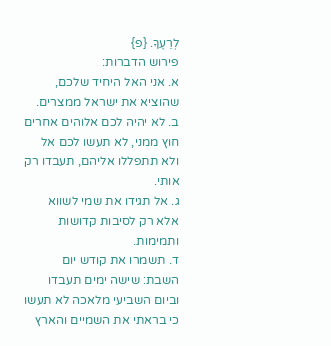לְרֵעֶךָ. {פ}
פירוש הדברות:
א. אני האל היחיד שלכם, שהוציא את ישראל ממצרים.
ב. לא יהיה לכם אלוהים אחרים חוץ ממני, לא תעשו לכם אל ולא תתפללו אליהם, תעבדו רק אותי.
ג. אל תגידו את שמי לשווא אלא רק לסיבות קדושות ותמימות.
ד. תשמרו את קודש יום השבת: שישה ימים תעבדו וביום השביעי מלאכה לא תעשו כי בראתי את השמיים והארץ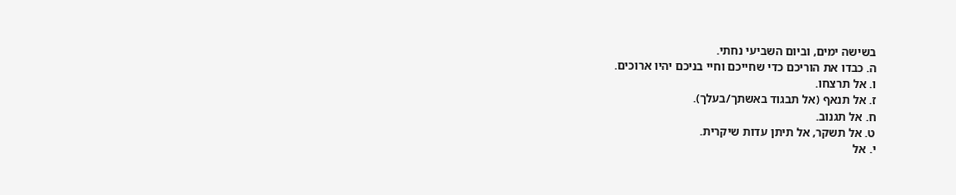בשישה ימים, וביום השביעי נחתי.
ה. כבדו את הוריכם כדי שחייכם וחיי בניכם יהיו ארוכים.
ו. אל תרצחו.
ז. אל תנאף (אל תבגוד באשתך/בעלך).
ח. אל תגנוב.
ט. אל תשקר, אל תיתן עדות שיקרית.
י. אל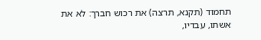תחמוד (תקנא, תרצה) את רכוש חברך: לא את אשתו, עבדיו,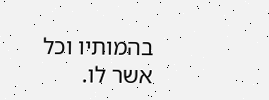בהמותיו וכל אשר לו.